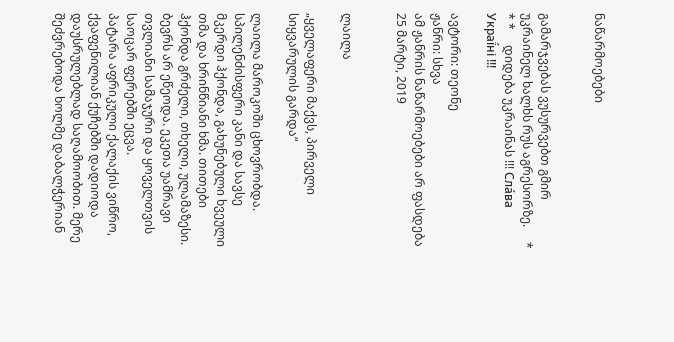ნაწარმოებები


გამარჯვებას ვუსურვებთ გმირ უკრაინელ ხალხს რუს აგრესორზე.     * * *     დიდება უკრაინას !!! Сла́ва Украї́ні !!!

ავტორი: თეონე
ჟანრი: სხვა
ამ ჟანრის ნაწარმოებები არ ფასდება
25 მარტი, 2019


ლაილა

„ყველაფერი მაქვს, პირველი სიყვარულის გარდა“

ლაილა მაროკოში ცხოვრობდა.
სპილენძისფერი კანი და სავსე მკერდი ჰქონდა, გახუნებული ხვეული თმა და ხრინწიანი ხმა. თითები ჰქონდა გრძელი, თხელი, ულამაზესი. ბევრს არ ეწეოდა. ეკეთა უამრავი თვლიანი სამაჯური და ყოველთვის საოცარ ფერებში ეცვა.
პატარა აფრიკული ქალაქის ვიწრო, ქვაფენილიან ქუჩებში დადიოდა დაუსრულებლად საღამოობით. მერე შეძვრებოდა ხოლმე დაბალჭერიან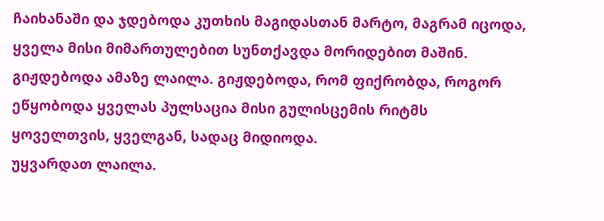ჩაიხანაში და ჯდებოდა კუთხის მაგიდასთან მარტო, მაგრამ იცოდა, ყველა მისი მიმართულებით სუნთქავდა მორიდებით მაშინ. გიჟდებოდა ამაზე ლაილა. გიჟდებოდა, რომ ფიქრობდა, როგორ ეწყობოდა ყველას პულსაცია მისი გულისცემის რიტმს ყოველთვის, ყველგან, სადაც მიდიოდა.
უყვარდათ ლაილა.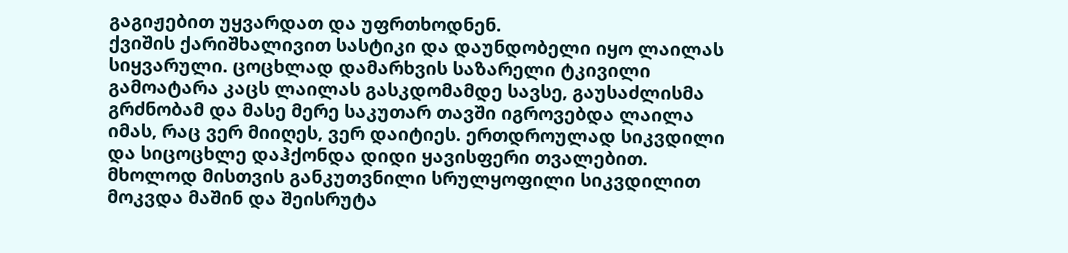გაგიჟებით უყვარდათ და უფრთხოდნენ.
ქვიშის ქარიშხალივით სასტიკი და დაუნდობელი იყო ლაილას სიყვარული. ცოცხლად დამარხვის საზარელი ტკივილი გამოატარა კაცს ლაილას გასკდომამდე სავსე, გაუსაძლისმა გრძნობამ და მასე მერე საკუთარ თავში იგროვებდა ლაილა იმას, რაც ვერ მიიღეს, ვერ დაიტიეს. ერთდროულად სიკვდილი და სიცოცხლე დაჰქონდა დიდი ყავისფერი თვალებით. მხოლოდ მისთვის განკუთვნილი სრულყოფილი სიკვდილით მოკვდა მაშინ და შეისრუტა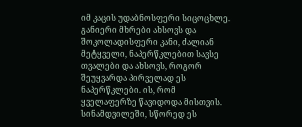იმ კაცის უდაბნოსფერი სიცოცხლე.
განიერი მხრები ახსოვს და შოკოლადისფერი კანი, ძალიან მეტყველი, ნაპერწკლებით სავსე თვალები და ახსოვს, როგორ შეუყვარდა პირველად ეს ნაპერწკლები. ის, რომ ყველაფერზე წავიდოდა მისთვის. სინამდვილეში, სწორედ ეს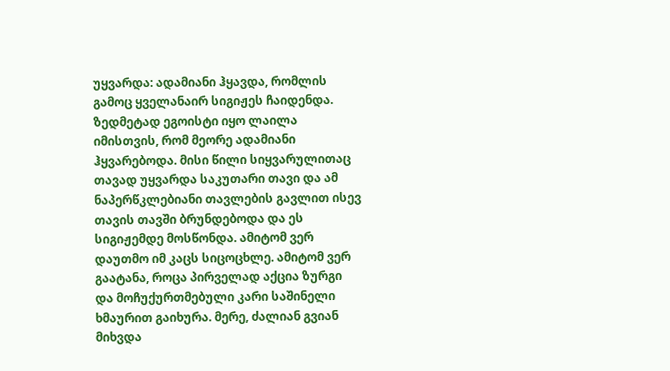უყვარდა: ადამიანი ჰყავდა, რომლის გამოც ყველანაირ სიგიჟეს ჩაიდენდა. ზედმეტად ეგოისტი იყო ლაილა იმისთვის, რომ მეორე ადამიანი ჰყვარებოდა. მისი წილი სიყვარულითაც თავად უყვარდა საკუთარი თავი და ამ ნაპერწკლებიანი თავლების გავლით ისევ თავის თავში ბრუნდებოდა და ეს სიგიჟემდე მოსწონდა. ამიტომ ვერ დაუთმო იმ კაცს სიცოცხლე. ამიტომ ვერ გაატანა, როცა პირველად აქცია ზურგი და მოჩუქურთმებული კარი საშინელი ხმაურით გაიხურა. მერე, ძალიან გვიან მიხვდა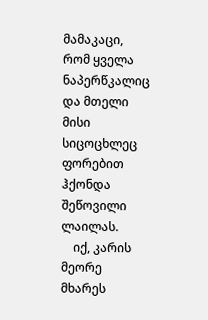მამაკაცი, რომ ყველა ნაპერწკალიც და მთელი მისი სიცოცხლეც ფორებით ჰქონდა შეწოვილი ლაილას.
    იქ, კარის მეორე მხარეს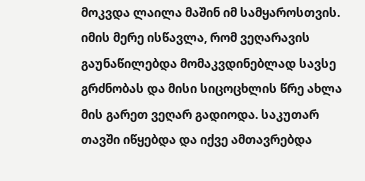მოკვდა ლაილა მაშინ იმ სამყაროსთვის. იმის მერე ისწავლა, რომ ვეღარავის გაუნაწილებდა მომაკვდინებლად სავსე გრძნობას და მისი სიცოცხლის წრე ახლა მის გარეთ ვეღარ გადიოდა. საკუთარ თავში იწყებდა და იქვე ამთავრებდა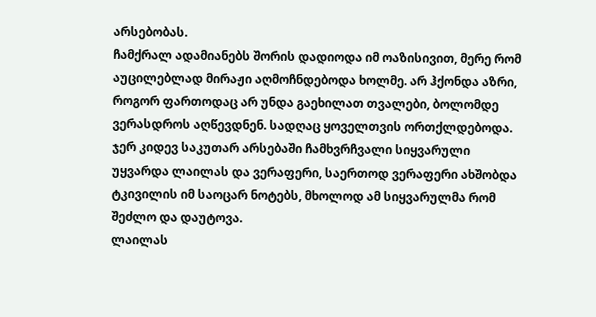არსებობას.
ჩამქრალ ადამიანებს შორის დადიოდა იმ ოაზისივით, მერე რომ აუცილებლად მირაჟი აღმოჩნდებოდა ხოლმე. არ ჰქონდა აზრი, როგორ ფართოდაც არ უნდა გაეხილათ თვალები, ბოლომდე ვერასდროს აღწევდნენ. სადღაც ყოველთვის ორთქლდებოდა. ჯერ კიდევ საკუთარ არსებაში ჩამხვრჩვალი სიყვარული უყვარდა ლაილას და ვერაფერი, საერთოდ ვერაფერი ახშობდა ტკივილის იმ საოცარ ნოტებს, მხოლოდ ამ სიყვარულმა რომ შეძლო და დაუტოვა.
ლაილას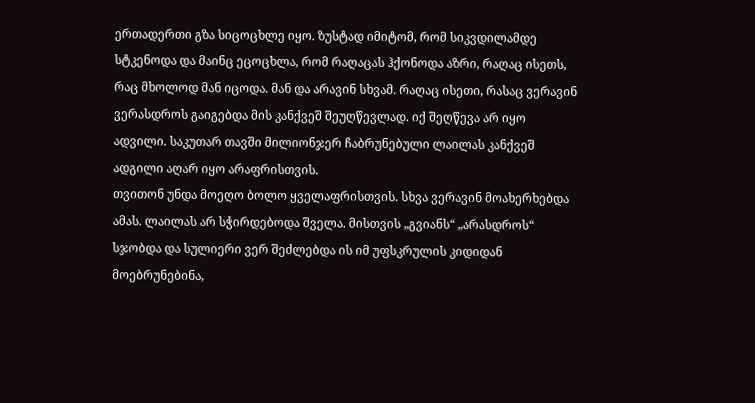ერთადერთი გზა სიცოცხლე იყო. ზუსტად იმიტომ, რომ სიკვდილამდე სტკენოდა და მაინც ეცოცხლა, რომ რაღაცას ჰქონოდა აზრი, რაღაც ისეთს, რაც მხოლოდ მან იცოდა. მან და არავინ სხვამ. რაღაც ისეთი, რასაც ვერავინ ვერასდროს გაიგებდა მის კანქვეშ შეუღწევლად. იქ შეღწევა არ იყო ადვილი. საკუთარ თავში მილიონჯერ ჩაბრუნებული ლაილას კანქვეშ ადგილი აღარ იყო არაფრისთვის.
თვითონ უნდა მოეღო ბოლო ყველაფრისთვის. სხვა ვერავინ მოახერხებდა ამას. ლაილას არ სჭირდებოდა შველა. მისთვის „გვიანს“ „არასდროს“ სჯობდა და სულიერი ვერ შეძლებდა ის იმ უფსკრულის კიდიდან მოებრუნებინა,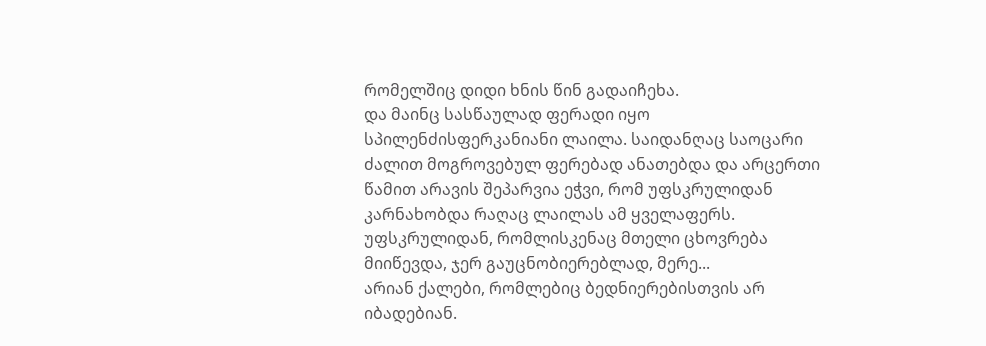რომელშიც დიდი ხნის წინ გადაიჩეხა.
და მაინც სასწაულად ფერადი იყო სპილენძისფერკანიანი ლაილა. საიდანღაც საოცარი ძალით მოგროვებულ ფერებად ანათებდა და არცერთი წამით არავის შეპარვია ეჭვი, რომ უფსკრულიდან კარნახობდა რაღაც ლაილას ამ ყველაფერს. უფსკრულიდან, რომლისკენაც მთელი ცხოვრება მიიწევდა, ჯერ გაუცნობიერებლად, მერე...
არიან ქალები, რომლებიც ბედნიერებისთვის არ იბადებიან.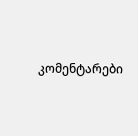კომენტარები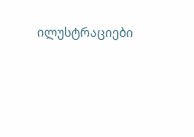ილუსტრაციები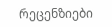რეცენზიები